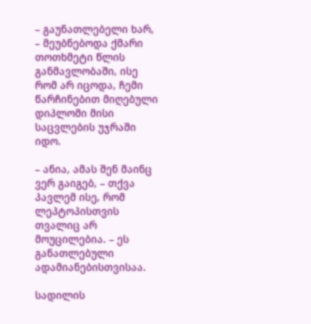– გაუნათლებელი ხარ, – მეუბნებოდა ქმარი თოთხმეტი წლის განმავლობაში, ისე რომ არ იცოდა, ჩემი წარჩინებით მიღებული დიპლომი მისი საცვლების უჯრაში იდო.

– ანია, ამას შენ მაინც ვერ გაიგებ, – თქვა პავლემ ისე, რომ ლეპტოპისთვის თვალიც არ მოუცილებია. – ეს განათლებული ადამიანებისთვისაა.

სადილის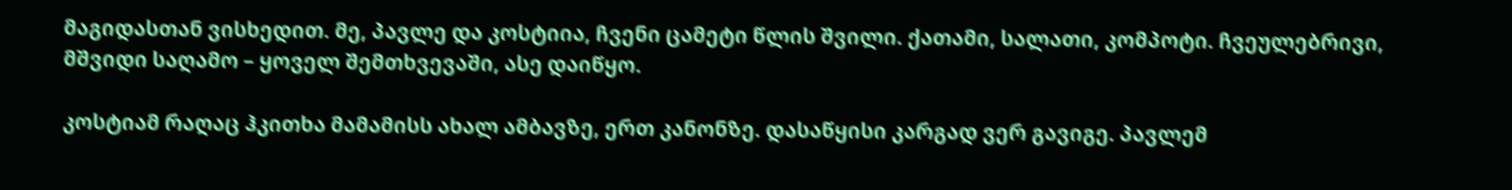მაგიდასთან ვისხედით. მე, პავლე და კოსტიია, ჩვენი ცამეტი წლის შვილი. ქათამი, სალათი, კომპოტი. ჩვეულებრივი, მშვიდი საღამო – ყოველ შემთხვევაში, ასე დაიწყო.

კოსტიამ რაღაც ჰკითხა მამამისს ახალ ამბავზე, ერთ კანონზე. დასაწყისი კარგად ვერ გავიგე. პავლემ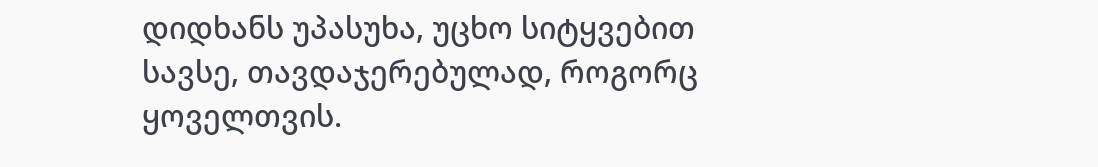დიდხანს უპასუხა, უცხო სიტყვებით სავსე, თავდაჯერებულად, როგორც ყოველთვის.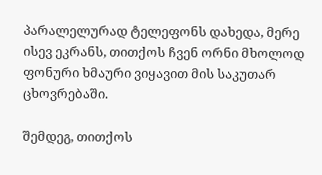პარალელურად ტელეფონს დახედა, მერე ისევ ეკრანს, თითქოს ჩვენ ორნი მხოლოდ ფონური ხმაური ვიყავით მის საკუთარ ცხოვრებაში.

შემდეგ, თითქოს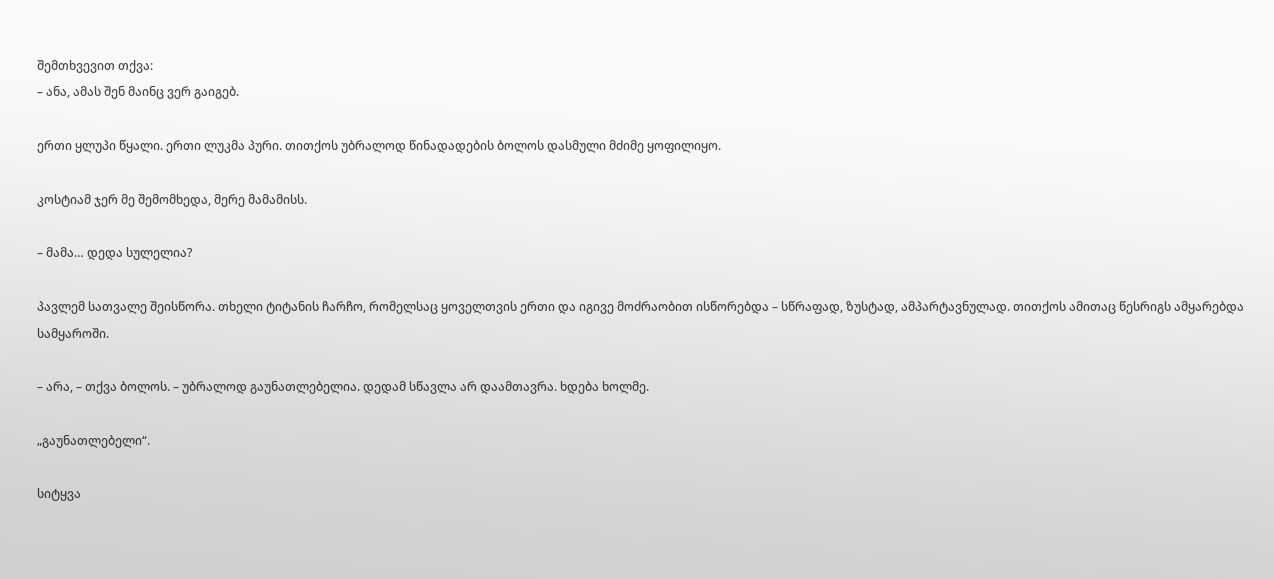შემთხვევით თქვა:
– ანა, ამას შენ მაინც ვერ გაიგებ.

ერთი ყლუპი წყალი. ერთი ლუკმა პური. თითქოს უბრალოდ წინადადების ბოლოს დასმული მძიმე ყოფილიყო.

კოსტიამ ჯერ მე შემომხედა, მერე მამამისს.

– მამა… დედა სულელია?

პავლემ სათვალე შეისწორა. თხელი ტიტანის ჩარჩო, რომელსაც ყოველთვის ერთი და იგივე მოძრაობით ისწორებდა – სწრაფად, ზუსტად, ამპარტავნულად. თითქოს ამითაც წესრიგს ამყარებდა სამყაროში.

– არა, – თქვა ბოლოს. – უბრალოდ გაუნათლებელია. დედამ სწავლა არ დაამთავრა. ხდება ხოლმე.

„გაუნათლებელი“.

სიტყვა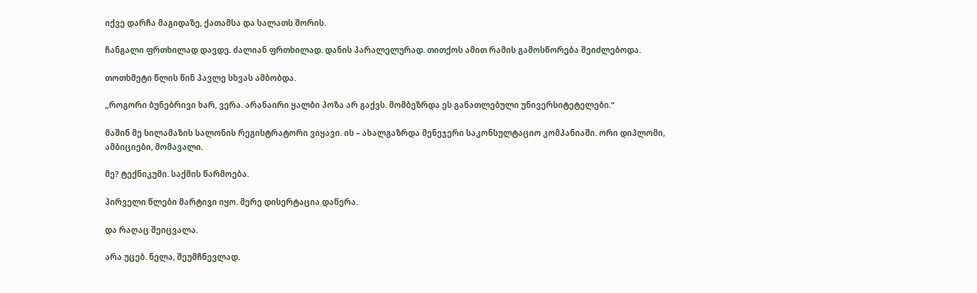იქვე დარჩა მაგიდაზე, ქათამსა და სალათს შორის.

ჩანგალი ფრთხილად დავდე. ძალიან ფრთხილად. დანის პარალელურად. თითქოს ამით რამის გამოსწორება შეიძლებოდა.

თოთხმეტი წლის წინ პავლე სხვას ამბობდა.

„როგორი ბუნებრივი ხარ, ვერა. არანაირი ყალბი პოზა არ გაქვს. მომბეზრდა ეს განათლებული უნივერსიტეტელები.“

მაშინ მე სილამაზის სალონის რეგისტრატორი ვიყავი. ის – ახალგაზრდა მენეჯერი საკონსულტაციო კომპანიაში. ორი დიპლომი, ამბიციები, მომავალი.

მე? ტექნიკუმი. საქმის წარმოება.

პირველი წლები მარტივი იყო. მერე დისერტაცია დაწერა.

და რაღაც შეიცვალა.

არა უცებ. ნელა, შეუმჩნევლად.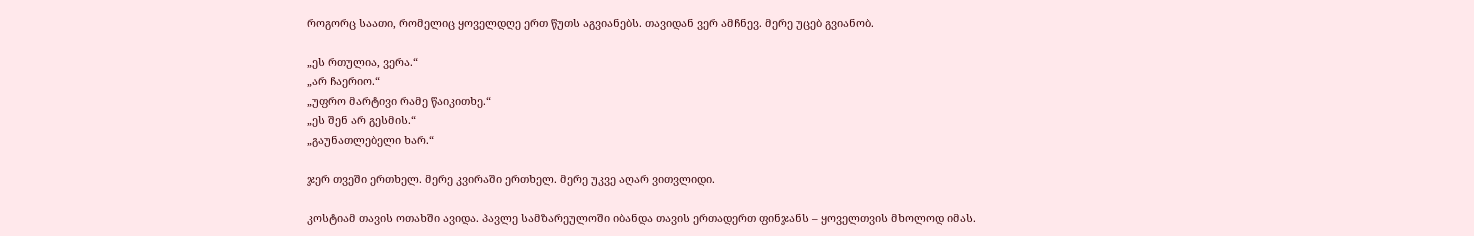როგორც საათი, რომელიც ყოველდღე ერთ წუთს აგვიანებს. თავიდან ვერ ამჩნევ. მერე უცებ გვიანობ.

„ეს რთულია, ვერა.“
„არ ჩაერიო.“
„უფრო მარტივი რამე წაიკითხე.“
„ეს შენ არ გესმის.“
„გაუნათლებელი ხარ.“

ჯერ თვეში ერთხელ. მერე კვირაში ერთხელ. მერე უკვე აღარ ვითვლიდი.

კოსტიამ თავის ოთახში ავიდა. პავლე სამზარეულოში იბანდა თავის ერთადერთ ფინჯანს – ყოველთვის მხოლოდ იმას.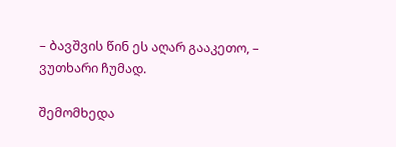– ბავშვის წინ ეს აღარ გააკეთო, – ვუთხარი ჩუმად.

შემომხედა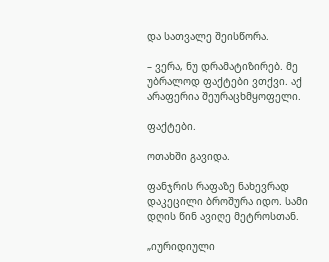და სათვალე შეისწორა.

– ვერა, ნუ დრამატიზირებ. მე უბრალოდ ფაქტები ვთქვი. აქ არაფერია შეურაცხმყოფელი.

ფაქტები.

ოთახში გავიდა.

ფანჯრის რაფაზე ნახევრად დაკეცილი ბროშურა იდო. სამი დღის წინ ავიღე მეტროსთან.

„იურიდიული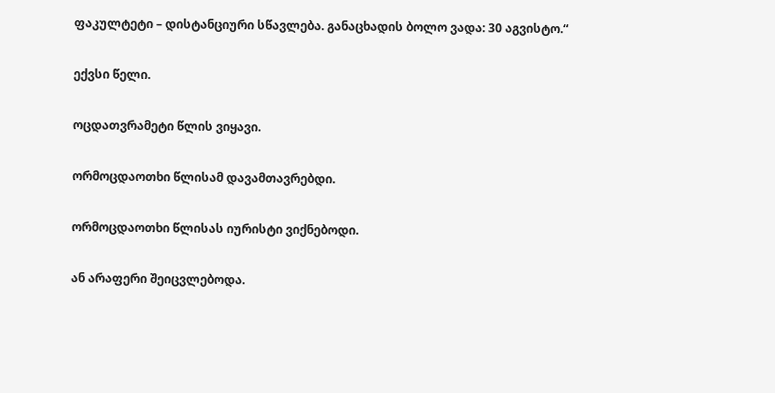ფაკულტეტი – დისტანციური სწავლება. განაცხადის ბოლო ვადა: 30 აგვისტო.“

ექვსი წელი.

ოცდათვრამეტი წლის ვიყავი.

ორმოცდაოთხი წლისამ დავამთავრებდი.

ორმოცდაოთხი წლისას იურისტი ვიქნებოდი.

ან არაფერი შეიცვლებოდა.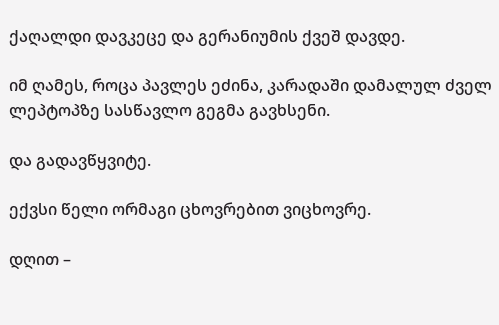ქაღალდი დავკეცე და გერანიუმის ქვეშ დავდე.

იმ ღამეს, როცა პავლეს ეძინა, კარადაში დამალულ ძველ ლეპტოპზე სასწავლო გეგმა გავხსენი.

და გადავწყვიტე.

ექვსი წელი ორმაგი ცხოვრებით ვიცხოვრე.

დღით –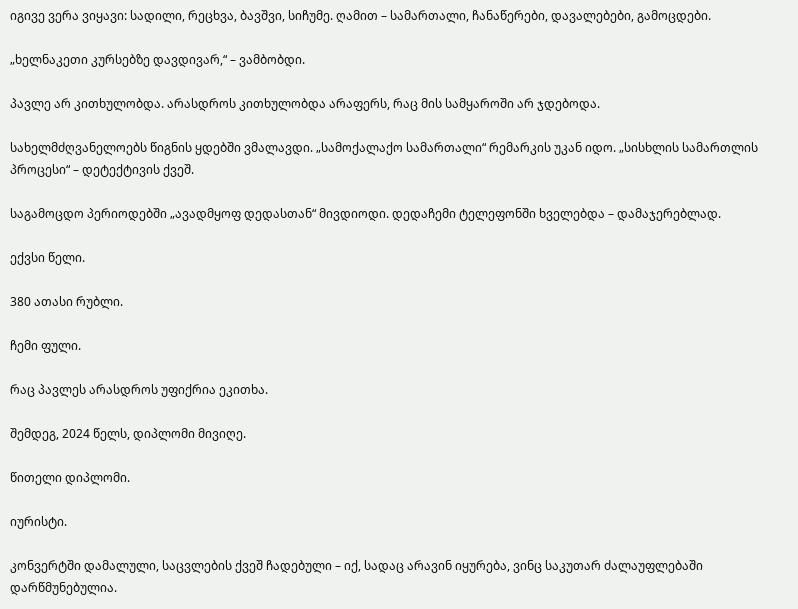იგივე ვერა ვიყავი: სადილი, რეცხვა, ბავშვი, სიჩუმე. ღამით – სამართალი, ჩანაწერები, დავალებები, გამოცდები.

„ხელნაკეთი კურსებზე დავდივარ,“ – ვამბობდი.

პავლე არ კითხულობდა. არასდროს კითხულობდა არაფერს, რაც მის სამყაროში არ ჯდებოდა.

სახელმძღვანელოებს წიგნის ყდებში ვმალავდი. „სამოქალაქო სამართალი“ რემარკის უკან იდო. „სისხლის სამართლის პროცესი“ – დეტექტივის ქვეშ.

საგამოცდო პერიოდებში „ავადმყოფ დედასთან“ მივდიოდი. დედაჩემი ტელეფონში ხველებდა – დამაჯერებლად.

ექვსი წელი.

380 ათასი რუბლი.

ჩემი ფული.

რაც პავლეს არასდროს უფიქრია ეკითხა.

შემდეგ, 2024 წელს, დიპლომი მივიღე.

წითელი დიპლომი.

იურისტი.

კონვერტში დამალული, საცვლების ქვეშ ჩადებული – იქ, სადაც არავინ იყურება, ვინც საკუთარ ძალაუფლებაში დარწმუნებულია.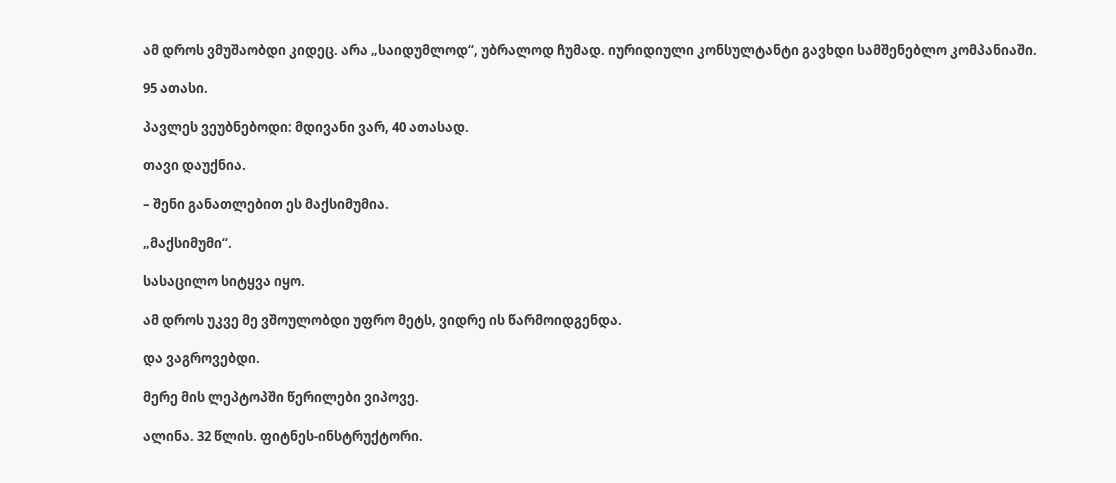ამ დროს ვმუშაობდი კიდეც. არა „საიდუმლოდ“, უბრალოდ ჩუმად. იურიდიული კონსულტანტი გავხდი სამშენებლო კომპანიაში.

95 ათასი.

პავლეს ვეუბნებოდი: მდივანი ვარ, 40 ათასად.

თავი დაუქნია.

– შენი განათლებით ეს მაქსიმუმია.

„მაქსიმუმი“.

სასაცილო სიტყვა იყო.

ამ დროს უკვე მე ვშოულობდი უფრო მეტს, ვიდრე ის წარმოიდგენდა.

და ვაგროვებდი.

მერე მის ლეპტოპში წერილები ვიპოვე.

ალინა. 32 წლის. ფიტნეს-ინსტრუქტორი.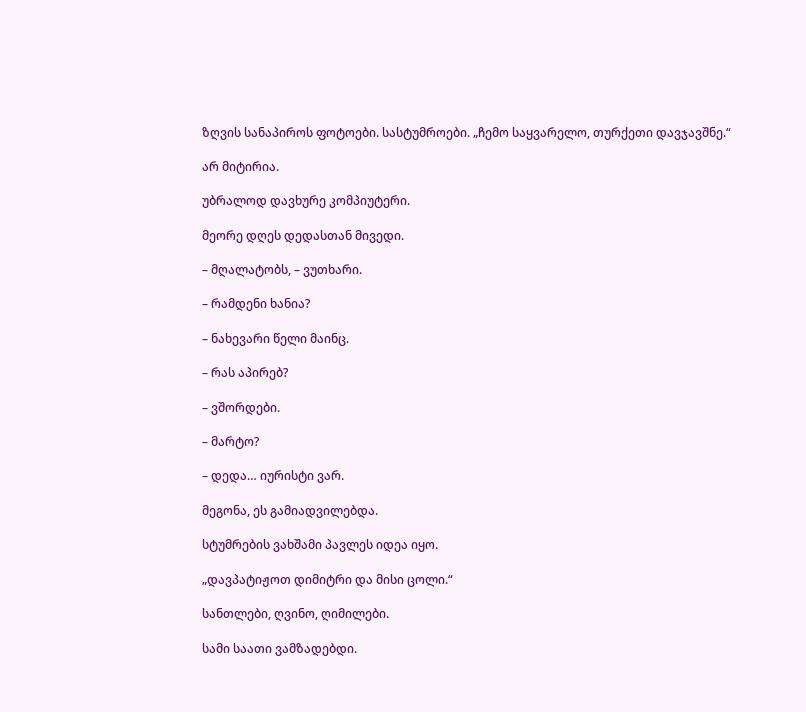ზღვის სანაპიროს ფოტოები. სასტუმროები. „ჩემო საყვარელო, თურქეთი დავჯავშნე.“

არ მიტირია.

უბრალოდ დავხურე კომპიუტერი.

მეორე დღეს დედასთან მივედი.

– მღალატობს, – ვუთხარი.

– რამდენი ხანია?

– ნახევარი წელი მაინც.

– რას აპირებ?

– ვშორდები.

– მარტო?

– დედა… იურისტი ვარ.

მეგონა, ეს გამიადვილებდა.

სტუმრების ვახშამი პავლეს იდეა იყო.

„დავპატიჟოთ დიმიტრი და მისი ცოლი.“

სანთლები, ღვინო, ღიმილები.

სამი საათი ვამზადებდი.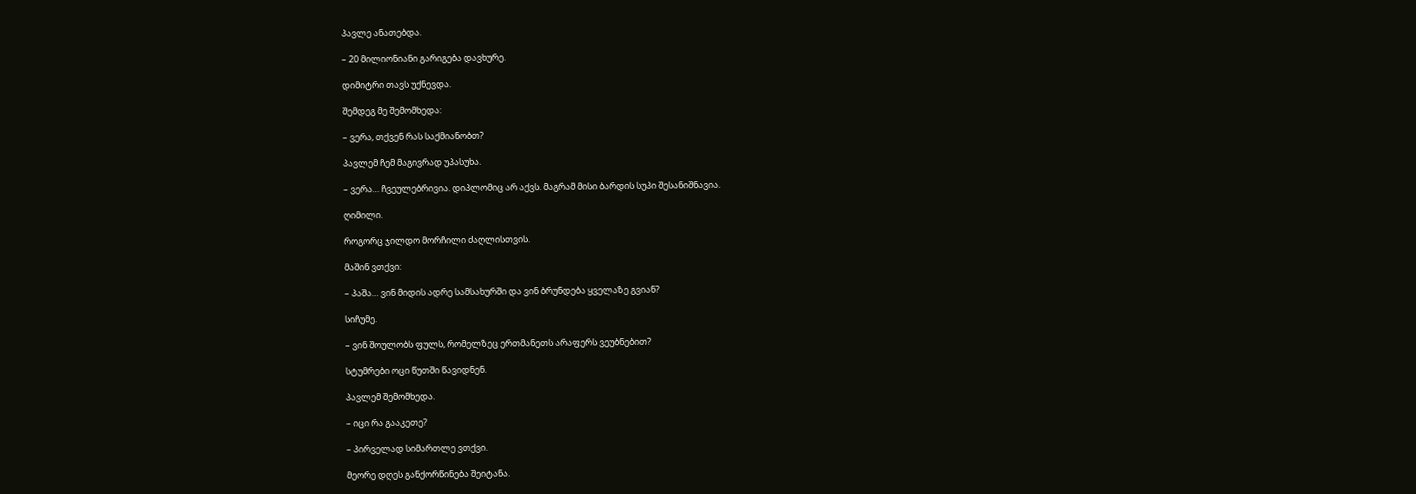პავლე ანათებდა.

– 20 მილიონიანი გარიგება დავხურე.

დიმიტრი თავს უქნევდა.

შემდეგ მე შემომხედა:

– ვერა, თქვენ რას საქმიანობთ?

პავლემ ჩემ მაგივრად უპასუხა.

– ვერა… ჩვეულებრივია. დიპლომიც არ აქვს. მაგრამ მისი ბარდის სუპი შესანიშნავია.

ღიმილი.

როგორც ჯილდო მორჩილი ძაღლისთვის.

მაშინ ვთქვი:

– პაშა… ვინ მიდის ადრე სამსახურში და ვინ ბრუნდება ყველაზე გვიან?

სიჩუმე.

– ვინ შოულობს ფულს, რომელზეც ერთმანეთს არაფერს ვეუბნებით?

სტუმრები ოცი წუთში წავიდნენ.

პავლემ შემომხედა.

– იცი რა გააკეთე?

– პირველად სიმართლე ვთქვი.

მეორე დღეს განქორწინება შეიტანა.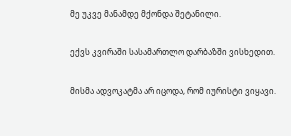მე უკვე მანამდე მქონდა შეტანილი.

ექვს კვირაში სასამართლო დარბაზში ვისხედით.

მისმა ადვოკატმა არ იცოდა, რომ იურისტი ვიყავი.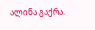ალინა გაქრა.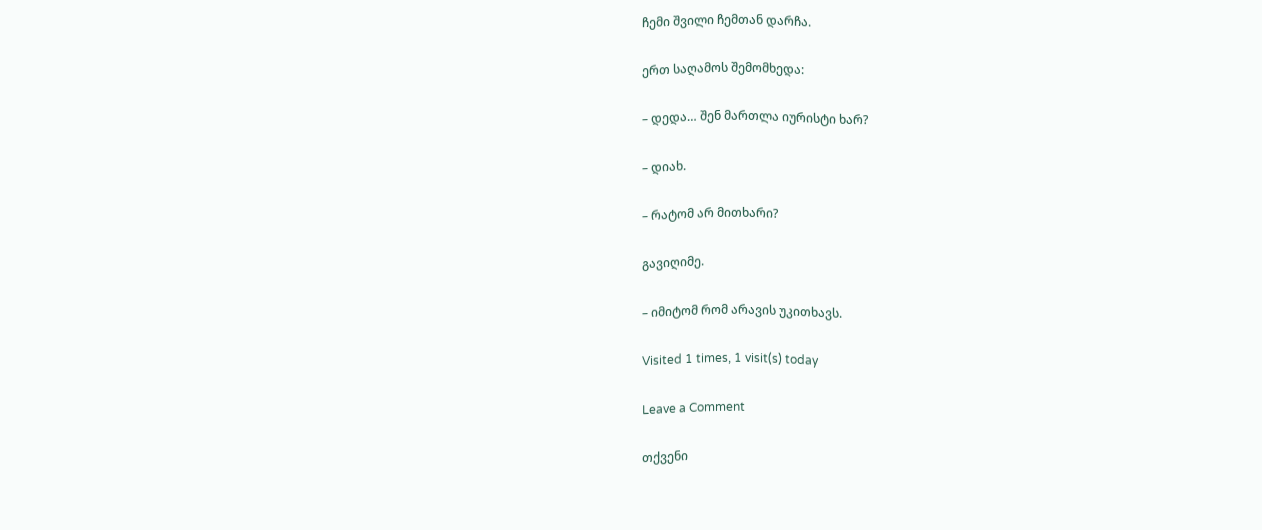ჩემი შვილი ჩემთან დარჩა.

ერთ საღამოს შემომხედა:

– დედა… შენ მართლა იურისტი ხარ?

– დიახ.

– რატომ არ მითხარი?

გავიღიმე.

– იმიტომ რომ არავის უკითხავს.

Visited 1 times, 1 visit(s) today

Leave a Comment

თქვენი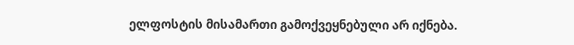ელფოსტის მისამართი გამოქვეყნებული არ იქნება.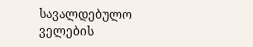სავალდებულო ველების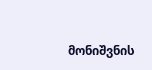მონიშვნის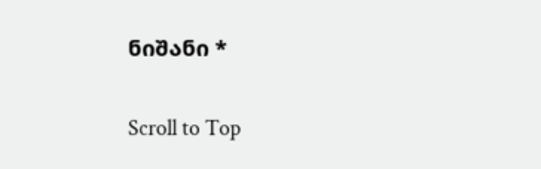ნიშანი *

Scroll to Top